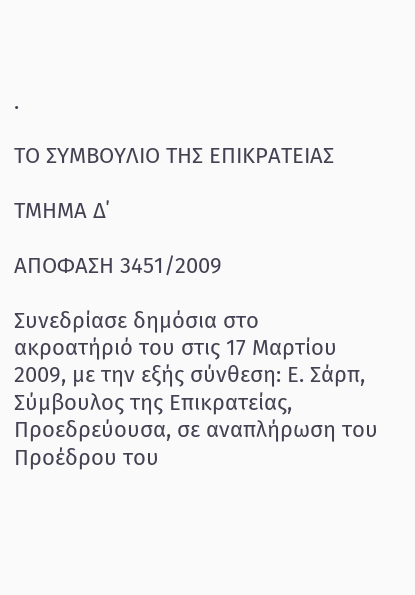.

ΤΟ ΣΥΜΒΟΥΛΙΟ ΤΗΣ ΕΠΙΚΡΑΤΕΙΑΣ

ΤΜΗΜΑ Δ΄

ΑΠΟΦΑΣΗ 3451/2009

Συνεδρίασε δημόσια στο ακροατήριό του στις 17 Μαρτίου 2009, με την εξής σύνθεση: Ε. Σάρπ, Σύμβουλος της Επικρατείας, Προεδρεύουσα, σε αναπλήρωση του Προέδρου του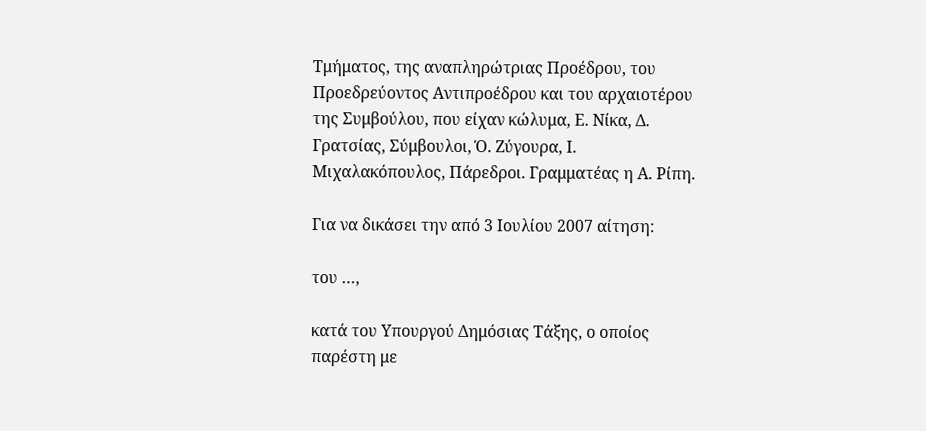Τμήματος, της αναπληρώτριας Προέδρου, του Προεδρεύοντος Αντιπροέδρου και του αρχαιοτέρου της Συμβούλου, που είχαν κώλυμα, Ε. Νίκα, Δ. Γρατσίας, Σύμβουλοι, Ό. Ζύγουρα, Ι. Μιχαλακόπουλος, Πάρεδροι. Γραμματέας η Α. Ρίπη.

Για να δικάσει την από 3 Ιουλίου 2007 αίτηση:

του …,

κατά του Υπουργού Δημόσιας Τάξης, ο οποίος παρέστη με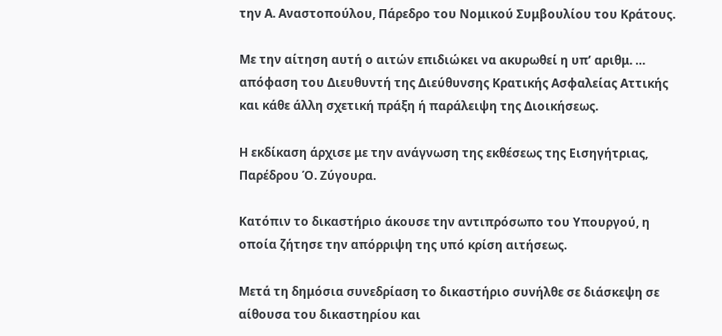την Α. Αναστοπούλου, Πάρεδρο του Νομικού Συμβουλίου του Κράτους.

Με την αίτηση αυτή ο αιτών επιδιώκει να ακυρωθεί η υπ’ αριθμ. … απόφαση του Διευθυντή της Διεύθυνσης Κρατικής Ασφαλείας Αττικής και κάθε άλλη σχετική πράξη ή παράλειψη της Διοικήσεως.

Η εκδίκαση άρχισε με την ανάγνωση της εκθέσεως της Εισηγήτριας, Παρέδρου Ό. Ζύγουρα.

Κατόπιν το δικαστήριο άκουσε την αντιπρόσωπο του Υπουργού, η οποία ζήτησε την απόρριψη της υπό κρίση αιτήσεως.

Μετά τη δημόσια συνεδρίαση το δικαστήριο συνήλθε σε διάσκεψη σε αίθουσα του δικαστηρίου και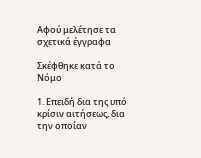Αφού μελέτησε τα σχετικά έγγραφα

Σκέφθηκε κατά το Νόμο

1. Επειδή δια της υπό κρίσιν αιτήσεως, δια την οποίαν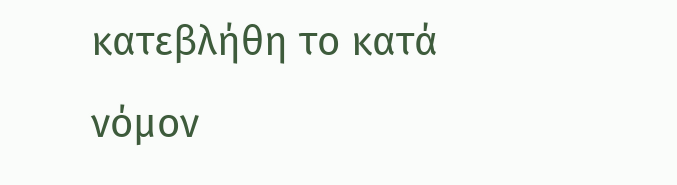κατεβλήθη το κατά νόμον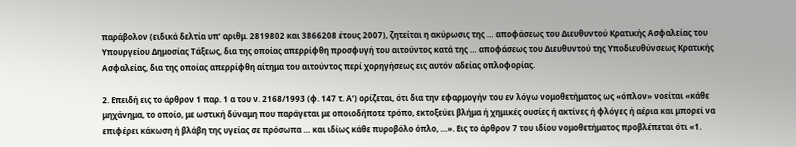παράβολον (ειδικά δελτία υπ’ αριθμ. 2819802 και 3866208 έτους 2007), ζητείται η ακύρωσις της … αποφάσεως του Διευθυντού Κρατικής Ασφαλείας του Υπουργείου Δημοσίας Τάξεως, δια της οποίας απερρίφθη προσφυγή του αιτούντος κατά της … αποφάσεως του Διευθυντού της Υποδιευθύνσεως Κρατικής Ασφαλείας, δια της οποίας απερρίφθη αίτημα του αιτούντος περί χορηγήσεως εις αυτόν αδείας οπλοφορίας.

2. Επειδή εις το άρθρον 1 παρ. 1 α του ν. 2168/1993 (φ. 147 τ. Α’) ορίζεται, ότι δια την εφαρμογήν του εν λόγω νομοθετήματος ως «όπλον» νοείται «κάθε μηχάνημα, το οποίο, με ωστική δύναμη που παράγεται με οποιοδήποτε τρόπο, εκτοξεύει βλήμα ή χημικές ουσίες ή ακτίνες ή φλόγες ή αέρια και μπορεί να επιφέρει κάκωση ή βλάβη της υγείας σε πρόσωπα … και ιδίως κάθε πυροβόλο όπλο, …». Εις το άρθρον 7 του ιδίου νομοθετήματος προβλέπεται ότι «1.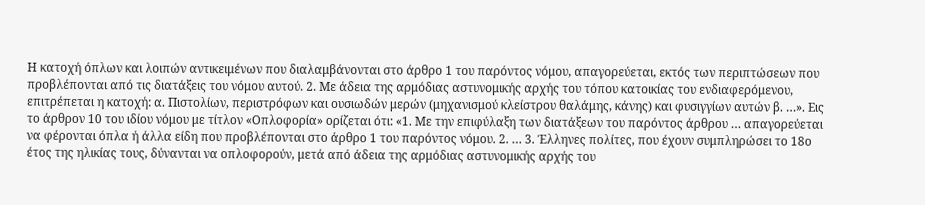Η κατοχή όπλων και λοιπών αντικειμένων που διαλαμβάνονται στο άρθρο 1 του παρόντος νόμου, απαγορεύεται, εκτός των περιπτώσεων που προβλέπονται από τις διατάξεις του νόμου αυτού. 2. Με άδεια της αρμόδιας αστυνομικής αρχής του τόπου κατοικίας του ενδιαφερόμενου, επιτρέπεται η κατοχή: α. Πιστολίων, περιστρόφων και ουσιωδών μερών (μηχανισμού κλείστρου θαλάμης, κάνης) και φυσιγγίων αυτών β. …». Εις το άρθρον 10 του ιδίου νόμου με τίτλον «Οπλοφορία» ορίζεται ότι: «1. Με την επιφύλαξη των διατάξεων του παρόντος άρθρου … απαγορεύεται να φέρονται όπλα ή άλλα είδη που προβλέπονται στο άρθρο 1 του παρόντος νόμου. 2. … 3. Έλληνες πολίτες, που έχουν συμπληρώσει το 18ο έτος της ηλικίας τους, δύνανται να οπλοφορούν, μετά από άδεια της αρμόδιας αστυνομικής αρχής του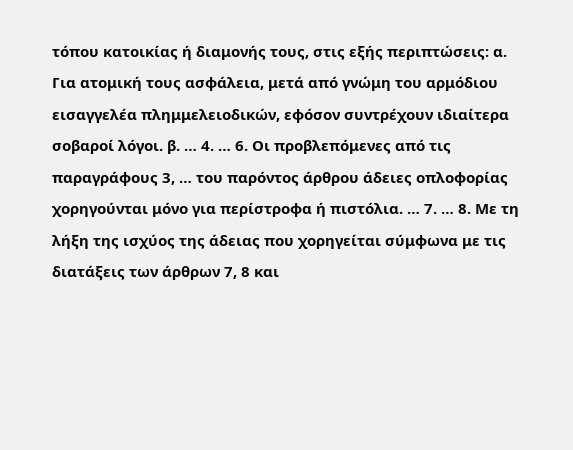τόπου κατοικίας ή διαμονής τους, στις εξής περιπτώσεις: α. Για ατομική τους ασφάλεια, μετά από γνώμη του αρμόδιου εισαγγελέα πλημμελειοδικών, εφόσον συντρέχουν ιδιαίτερα σοβαροί λόγοι. β. … 4. … 6. Οι προβλεπόμενες από τις παραγράφους 3, … του παρόντος άρθρου άδειες οπλοφορίας χορηγούνται μόνο για περίστροφα ή πιστόλια. … 7. … 8. Με τη λήξη της ισχύος της άδειας που χορηγείται σύμφωνα με τις διατάξεις των άρθρων 7, 8 και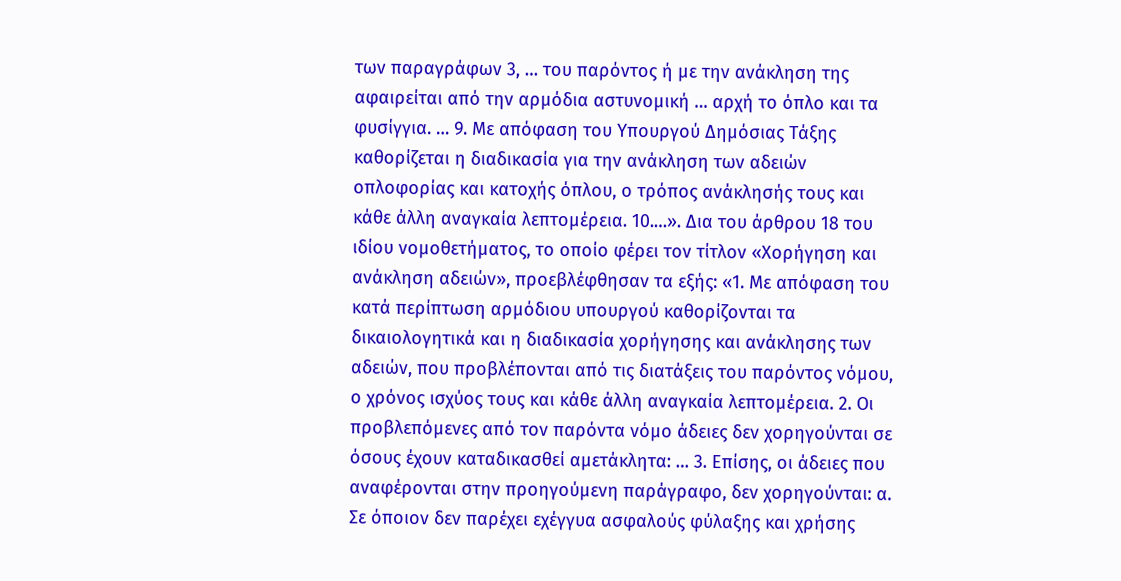των παραγράφων 3, … του παρόντος ή με την ανάκληση της αφαιρείται από την αρμόδια αστυνομική … αρχή το όπλο και τα φυσίγγια. … 9. Με απόφαση του Υπουργού Δημόσιας Τάξης καθορίζεται η διαδικασία για την ανάκληση των αδειών οπλοφορίας και κατοχής όπλου, ο τρόπος ανάκλησής τους και κάθε άλλη αναγκαία λεπτομέρεια. 10.…». Δια του άρθρου 18 του ιδίου νομοθετήματος, το οποίο φέρει τον τίτλον «Χορήγηση και ανάκληση αδειών», προεβλέφθησαν τα εξής: «1. Με απόφαση του κατά περίπτωση αρμόδιου υπουργού καθορίζονται τα δικαιολογητικά και η διαδικασία χορήγησης και ανάκλησης των αδειών, που προβλέπονται από τις διατάξεις του παρόντος νόμου, ο χρόνος ισχύος τους και κάθε άλλη αναγκαία λεπτομέρεια. 2. Οι προβλεπόμενες από τον παρόντα νόμο άδειες δεν χορηγούνται σε όσους έχουν καταδικασθεί αμετάκλητα: … 3. Επίσης, οι άδειες που αναφέρονται στην προηγούμενη παράγραφο, δεν χορηγούνται: α. Σε όποιον δεν παρέχει εχέγγυα ασφαλούς φύλαξης και χρήσης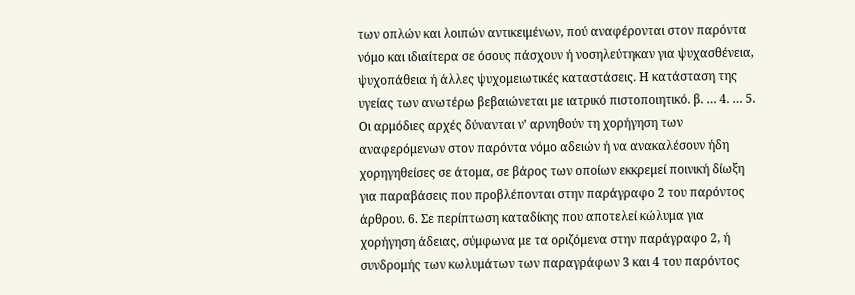των οπλών και λοιπών αντικειμένων, πού αναφέρονται στον παρόντα νόμο και ιδιαίτερα σε όσους πάσχουν ή νοσηλεύτηκαν για ψυχασθένεια, ψυχοπάθεια ή άλλες ψυχομειωτικές καταστάσεις. Η κατάσταση της υγείας των ανωτέρω βεβαιώνεται με ιατρικό πιστοποιητικό. β. … 4. … 5. Οι αρμόδιες αρχές δύνανται ν’ αρνηθούν τη χορήγηση των αναφερόμενων στον παρόντα νόμο αδειών ή να ανακαλέσουν ήδη χορηγηθείσες σε άτομα, σε βάρος των οποίων εκκρεμεί ποινική δίωξη για παραβάσεις που προβλέπονται στην παράγραφο 2 του παρόντος άρθρου. 6. Σε περίπτωση καταδίκης που αποτελεί κώλυμα για χορήγηση άδειας, σύμφωνα με τα οριζόμενα στην παράγραφο 2, ή συνδρομής των κωλυμάτων των παραγράφων 3 και 4 του παρόντος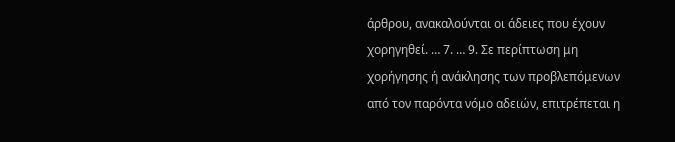άρθρου, ανακαλούνται οι άδειες που έχουν χορηγηθεί. … 7. … 9. Σε περίπτωση μη χορήγησης ή ανάκλησης των προβλεπόμενων από τον παρόντα νόμο αδειών, επιτρέπεται η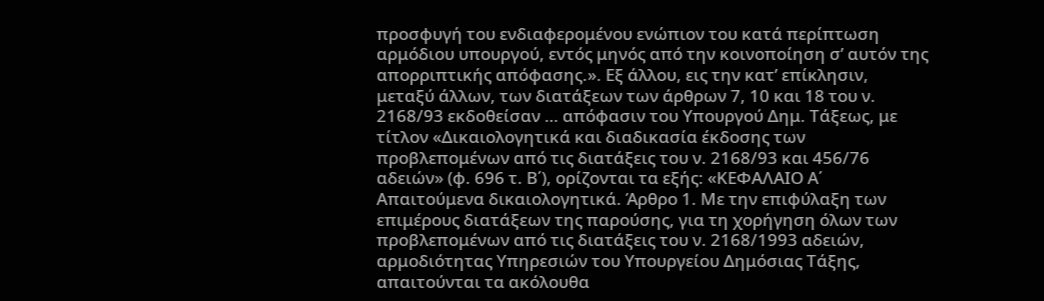προσφυγή του ενδιαφερομένου ενώπιον του κατά περίπτωση αρμόδιου υπουργού, εντός μηνός από την κοινοποίηση σ’ αυτόν της απορριπτικής απόφασης.». Εξ άλλου, εις την κατ’ επίκλησιν, μεταξύ άλλων, των διατάξεων των άρθρων 7, 10 και 18 του ν. 2168/93 εκδοθείσαν … απόφασιν του Υπουργού Δημ. Τάξεως, με τίτλον «Δικαιολογητικά και διαδικασία έκδοσης των προβλεπομένων από τις διατάξεις του ν. 2168/93 και 456/76 αδειών» (φ. 696 τ. Β΄), ορίζονται τα εξής: «ΚΕΦΑΛΑΙΟ Α΄ Απαιτούμενα δικαιολογητικά. Άρθρο 1. Με την επιφύλαξη των επιμέρους διατάξεων της παρούσης, για τη χορήγηση όλων των προβλεπομένων από τις διατάξεις του ν. 2168/1993 αδειών, αρμοδιότητας Υπηρεσιών του Υπουργείου Δημόσιας Τάξης, απαιτούνται τα ακόλουθα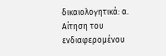δικαιολογητικά: α. Αίτηση του ενδιαφερομένου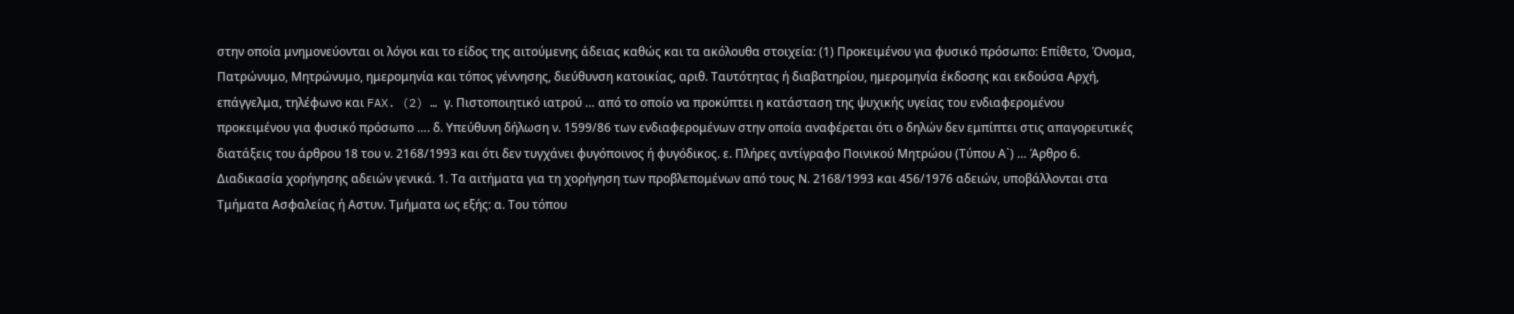στην οποία μνημονεύονται οι λόγοι και το είδος της αιτούμενης άδειας καθώς και τα ακόλουθα στοιχεία: (1) Προκειμένου για φυσικό πρόσωπο: Επίθετο, Όνομα, Πατρώνυμο, Μητρώνυμο, ημερομηνία και τόπος γέννησης, διεύθυνση κατοικίας, αριθ. Ταυτότητας ή διαβατηρίου, ημερομηνία έκδοσης και εκδούσα Αρχή, επάγγελμα, τηλέφωνο και FAX. (2) … γ. Πιστοποιητικό ιατρού … από το οποίο να προκύπτει η κατάσταση της ψυχικής υγείας του ενδιαφερομένου προκειμένου για φυσικό πρόσωπο …. δ. Υπεύθυνη δήλωση ν. 1599/86 των ενδιαφερομένων στην οποία αναφέρεται ότι ο δηλών δεν εμπίπτει στις απαγορευτικές διατάξεις του άρθρου 18 του ν. 2168/1993 και ότι δεν τυγχάνει φυγόποινος ή φυγόδικος. ε. Πλήρες αντίγραφο Ποινικού Μητρώου (Τύπου Α`) … Άρθρο 6. Διαδικασία χορήγησης αδειών γενικά. 1. Τα αιτήματα για τη χορήγηση των προβλεπομένων από τους Ν. 2168/1993 και 456/1976 αδειών, υποβάλλονται στα Τμήματα Ασφαλείας ή Αστυν. Τμήματα ως εξής: α. Του τόπου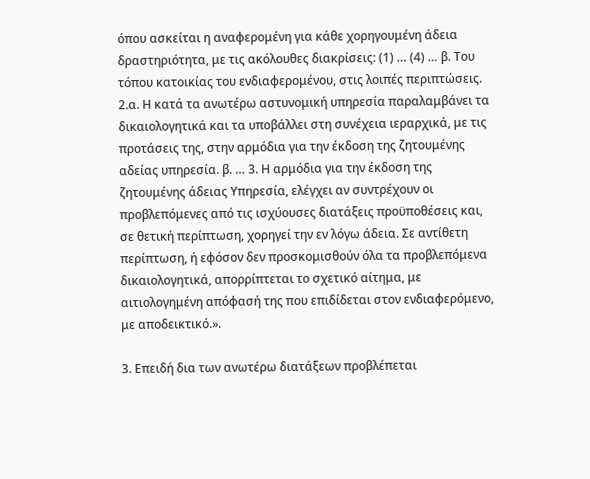όπου ασκείται η αναφερομένη για κάθε χορηγουμένη άδεια δραστηριότητα, με τις ακόλουθες διακρίσεις: (1) … (4) … β. Του τόπου κατοικίας του ενδιαφερομένου, στις λοιπές περιπτώσεις. 2.α. Η κατά τα ανωτέρω αστυνομική υπηρεσία παραλαμβάνει τα δικαιολογητικά και τα υποβάλλει στη συνέχεια ιεραρχικά, με τις προτάσεις της, στην αρμόδια για την έκδοση της ζητουμένης αδείας υπηρεσία. β. … 3. Η αρμόδια για την έκδοση της ζητουμένης άδειας Υπηρεσία, ελέγχει αν συντρέχουν οι προβλεπόμενες από τις ισχύουσες διατάξεις προϋποθέσεις και, σε θετική περίπτωση, χορηγεί την εν λόγω άδεια. Σε αντίθετη περίπτωση, ή εφόσον δεν προσκομισθούν όλα τα προβλεπόμενα δικαιολογητικά, απορρίπτεται το σχετικό αίτημα, με αιτιολογημένη απόφασή της που επιδίδεται στον ενδιαφερόμενο, με αποδεικτικό.».

3. Επειδή δια των ανωτέρω διατάξεων προβλέπεται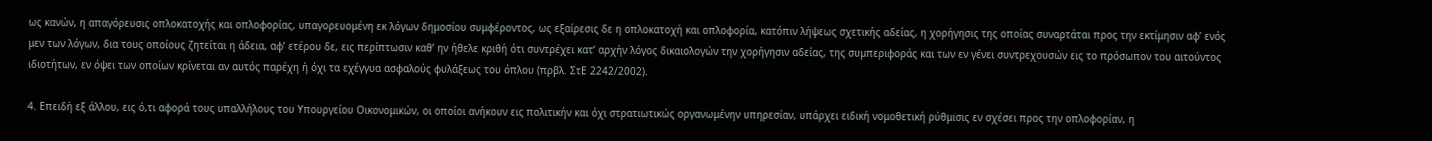ως κανών, η απαγόρευσις οπλοκατοχής και οπλοφορίας, υπαγορευομένη εκ λόγων δημοσίου συμφέροντος, ως εξαίρεσις δε η οπλοκατοχή και οπλοφορία, κατόπιν λήψεως σχετικής αδείας, η χορήγησις της οποίας συναρτάται προς την εκτίμησιν αφ’ ενός μεν των λόγων, δια τους οποίους ζητείται η άδεια, αφ’ ετέρου δε, εις περίπτωσιν καθ’ ην ήθελε κριθή ότι συντρέχει κατ’ αρχήν λόγος δικαιολογών την χορήγησιν αδείας, της συμπεριφοράς και των εν γένει συντρεχουσών εις το πρόσωπον του αιτούντος ιδιοτήτων, εν όψει των οποίων κρίνεται αν αυτός παρέχη ή όχι τα εχέγγυα ασφαλούς φυλάξεως του όπλου (πρβλ. ΣτΕ 2242/2002).

4. Επειδή εξ άλλου, εις ό,τι αφορά τους υπαλλήλους του Υπουργείου Οικονομικών, οι οποίοι ανήκουν εις πολιτικήν και όχι στρατιωτικώς οργανωμένην υπηρεσίαν, υπάρχει ειδική νομοθετική ρύθμισις εν σχέσει προς την οπλοφορίαν, η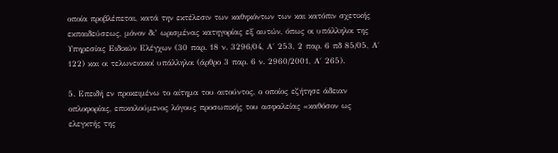οποία προβλέπεται, κατά την εκτέλεσιν των καθηκόντων των και κατόπιν σχετικής εκπαιδεύσεως, μόνον δι’ ωρισμένας κατηγορίας εξ αυτών, όπως οι υπάλληλοι της Υπηρεσίας Ειδικών Ελέγχων (30 παρ. 18 ν. 3296/04, Α΄ 253, 2 παρ. 6 πδ 85/05, Α΄ 122) και οι τελωνειακοί υπάλληλοι (άρθρο 3 παρ. 6 ν. 2960/2001, Α΄ 265).

5. Επειδή εν προκειμένω το αίτημα του αιτούντος, ο οποίος εζήτησε άδειαν οπλοφορίας, επικαλούμενος λόγους προσωπικής του ασφαλείας «καθόσον ως ελεγκτής της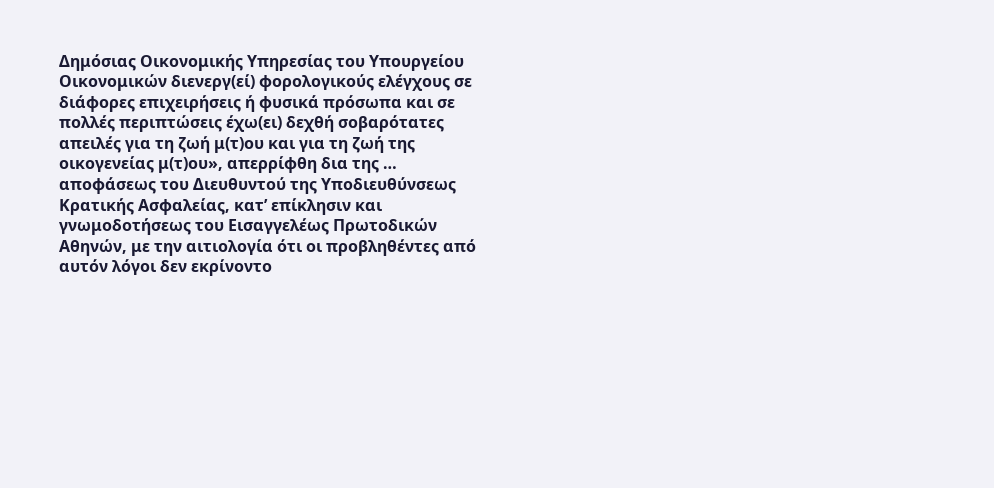Δημόσιας Οικονομικής Υπηρεσίας του Υπουργείου Οικονομικών διενεργ(εί) φορολογικούς ελέγχους σε διάφορες επιχειρήσεις ή φυσικά πρόσωπα και σε πολλές περιπτώσεις έχω(ει) δεχθή σοβαρότατες απειλές για τη ζωή μ(τ)ου και για τη ζωή της οικογενείας μ(τ)ου», απερρίφθη δια της … αποφάσεως του Διευθυντού της Υποδιευθύνσεως Κρατικής Ασφαλείας, κατ’ επίκλησιν και γνωμοδοτήσεως του Εισαγγελέως Πρωτοδικών Αθηνών, με την αιτιολογία ότι οι προβληθέντες από αυτόν λόγοι δεν εκρίνοντο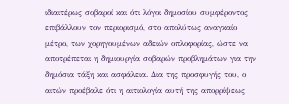ιδιαιτέρως σοβαροί και ότι λόγοι δημοσίου συμφέροντος επιβάλλουν τον περιορισμό, στο απολύτως αναγκαίο μέτρο, των χορηγουμένων αδειών οπλοφορίας, ώστε να αποτρέπεται η δημιουργία σοβαρών προβλημάτων για την δημόσια τάξη και ασφάλεια. Δια της προσφυγής του, ο αιτών προέβαλε ότι η αιτιολογία αυτή της απορρίψεως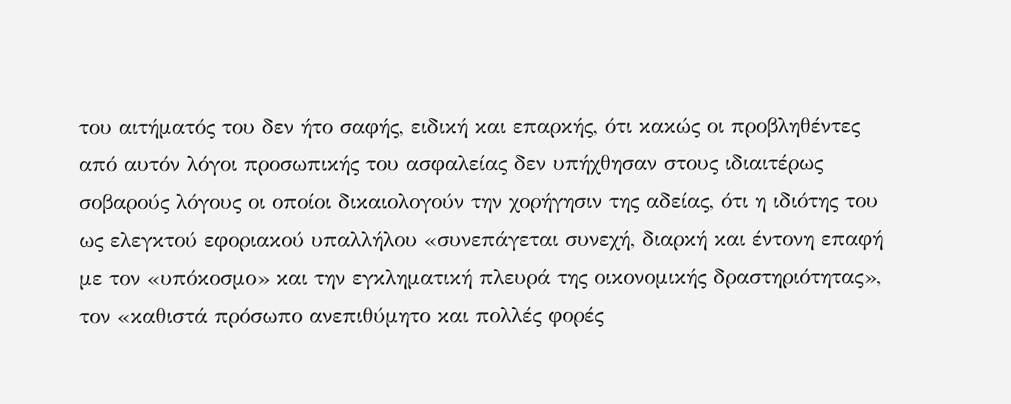του αιτήματός του δεν ήτο σαφής, ειδική και επαρκής, ότι κακώς οι προβληθέντες από αυτόν λόγοι προσωπικής του ασφαλείας δεν υπήχθησαν στους ιδιαιτέρως σοβαρούς λόγους οι οποίοι δικαιολογούν την χορήγησιν της αδείας, ότι η ιδιότης του ως ελεγκτού εφοριακού υπαλλήλου «συνεπάγεται συνεχή, διαρκή και έντονη επαφή με τον «υπόκοσμο» και την εγκληματική πλευρά της οικονομικής δραστηριότητας», τον «καθιστά πρόσωπο ανεπιθύμητο και πολλές φορές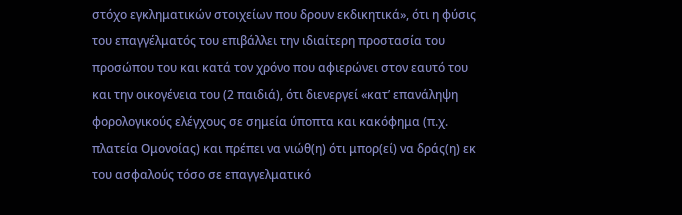στόχο εγκληματικών στοιχείων που δρουν εκδικητικά», ότι η φύσις του επαγγέλματός του επιβάλλει την ιδιαίτερη προστασία του προσώπου του και κατά τον χρόνο που αφιερώνει στον εαυτό του και την οικογένεια του (2 παιδιά), ότι διενεργεί «κατ’ επανάληψη φορολογικούς ελέγχους σε σημεία ύποπτα και κακόφημα (π.χ. πλατεία Ομονοίας) και πρέπει να νιώθ(η) ότι μπορ(εί) να δράς(η) εκ του ασφαλούς τόσο σε επαγγελματικό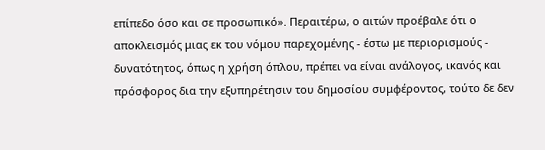επίπεδο όσο και σε προσωπικό». Περαιτέρω, ο αιτών προέβαλε ότι ο αποκλεισμός μιας εκ του νόμου παρεχομένης - έστω με περιορισμούς - δυνατότητος, όπως η χρήση όπλου, πρέπει να είναι ανάλογος, ικανός και πρόσφορος δια την εξυπηρέτησιν του δημοσίου συμφέροντος, τούτο δε δεν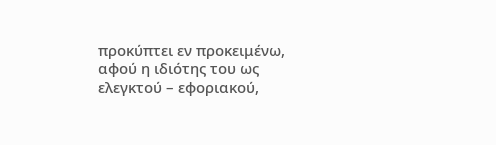προκύπτει εν προκειμένω, αφού η ιδιότης του ως ελεγκτού – εφοριακού,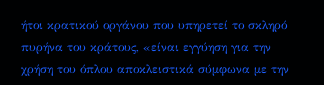ήτοι κρατικού οργάνου που υπηρετεί το σκληρό πυρήνα του κράτους, «είναι εγγύηση για την χρήση του όπλου αποκλειστικά σύμφωνα με την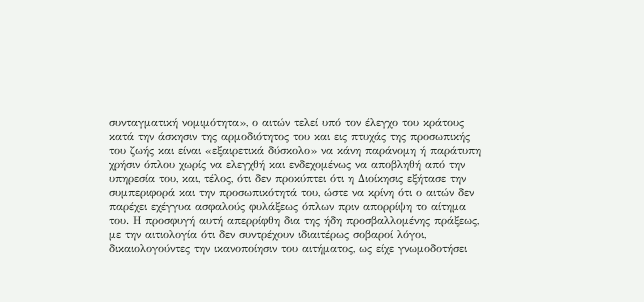συνταγματική νομιμότητα», ο αιτών τελεί υπό τον έλεγχο του κράτους κατά την άσκησιν της αρμοδιότητος του και εις πτυχάς της προσωπικής του ζωής και είναι «εξαιρετικά δύσκολο» να κάνη παράνομη ή παράτυπη χρήσιν όπλου χωρίς να ελεγχθή και ενδεχομένως να αποβληθή από την υπηρεσία του, και, τέλος, ότι δεν προκύπτει ότι η Διοίκησις εξήτασε την συμπεριφορά και την προσωπικότητά του, ώστε να κρίνη ότι ο αιτών δεν παρέχει εχέγγυα ασφαλούς φυλάξεως όπλων πριν απορρίψη το αίτημα του. Η προσφυγή αυτή απερρίφθη δια της ήδη προσβαλλομένης πράξεως, με την αιτιολογία ότι δεν συντρέχουν ιδιαιτέρως σοβαροί λόγοι, δικαιολογούντες την ικανοποίησιν του αιτήματος, ως είχε γνωμοδοτήσει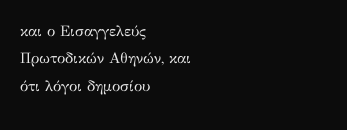και ο Εισαγγελεύς Πρωτοδικών Αθηνών, και ότι λόγοι δημοσίου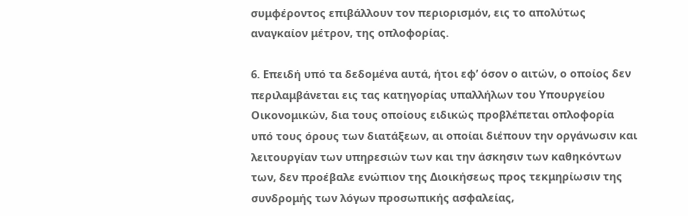συμφέροντος επιβάλλουν τον περιορισμόν, εις το απολύτως αναγκαίον μέτρον, της οπλοφορίας.

6. Επειδή υπό τα δεδομένα αυτά, ήτοι εφ’ όσον ο αιτών, ο οποίος δεν περιλαμβάνεται εις τας κατηγορίας υπαλλήλων του Υπουργείου Οικονομικών, δια τους οποίους ειδικώς προβλέπεται οπλοφορία υπό τους όρους των διατάξεων, αι οποίαι διέπουν την οργάνωσιν και λειτουργίαν των υπηρεσιών των και την άσκησιν των καθηκόντων των, δεν προέβαλε ενώπιον της Διοικήσεως προς τεκμηρίωσιν της συνδρομής των λόγων προσωπικής ασφαλείας,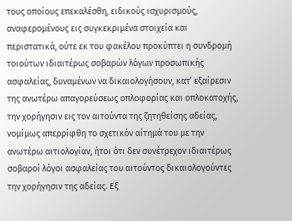τους οποίους επεκαλέσθη, ειδικούς ισχυρισμούς, αναφερομένους εις συγκεκριμένα στοιχεία και περιστατικά, ούτε εκ του φακέλου προκύπτει η συνδρομή τοιούτων ιδιαιτέρως σοβαρών λόγων προσωπικής ασφαλείας, δυναμένων να δικαιολογήσουν, κατ’ εξαίρεσιν της ανωτέρω απαγορεύσεως οπλοφορίας και οπλοκατοχής, την χορήγησιν εις τον αιτούντα της ζητηθείσης αδείας, νομίμως απερρίφθη το σχετικόν αίτημά του με την ανωτέρω αιτιολογίαν, ήτοι ότι δεν συνέτρεχον ιδιαιτέρως σοβαροί λόγοι ασφαλείας του αιτούντος δικαιολογούντες την χορήγησιν της αδείας. Εξ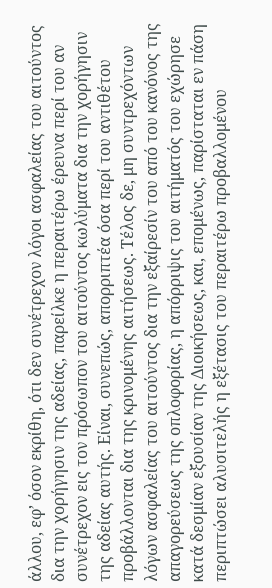άλλου, εφ’ όσον εκρίθη, ότι δεν συνέτρεχον λόγοι ασφαλείας του αιτούντος δια την χορήγησιν της αδείας, παρείλκε η περαιτέρω έρευνα περί του αν συνέτρεχον εις τον πρόσωπον του αιτούντος κωλύματα δια την χορήγησιν της αδείας αυτής. Είναι, συνεπώς, απορριπτέα όσα περί του αντιθέτου προβάλλονται δια της κρινομένης αιτήσεως. Τέλος δε, μη συντρεχόντων λόγων ασφαλείας του αιτούντος δια την εξαίρεσίν του από του κανόνος της απαγορεύσεως της οπλοφορίας, η απόρριψις του αιτήματός του εχώρησε κατά δεσμίαν εξουσίαν της Διοικήσεως, και, επομένως, παρίσταται εν πάση περιπτώσει αλυσιτελής η εξέτασις του περαιτέρω προβαλλομένου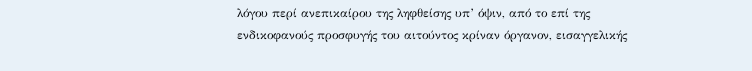λόγου περί ανεπικαίρου της ληφθείσης υπ’ όψιν, από το επί της ενδικοφανούς προσφυγής του αιτούντος κρίναν όργανον, εισαγγελικής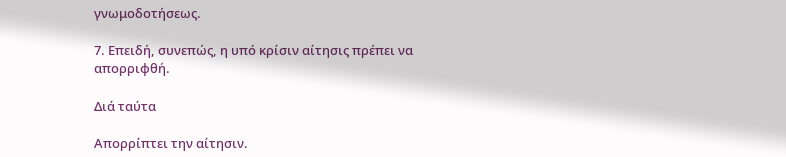γνωμοδοτήσεως.

7. Επειδή, συνεπώς, η υπό κρίσιν αίτησις πρέπει να απορριφθή.

Διά ταύτα

Απορρίπτει την αίτησιν.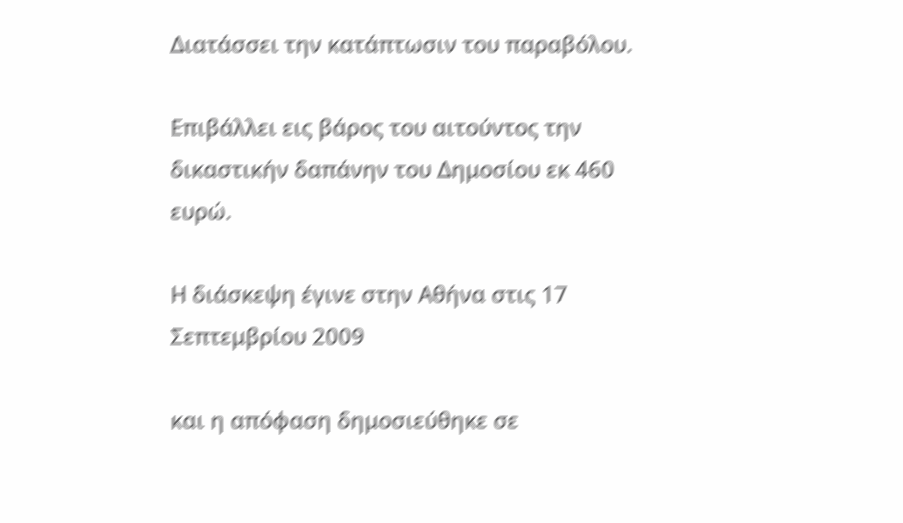Διατάσσει την κατάπτωσιν του παραβόλου.

Επιβάλλει εις βάρος του αιτούντος την δικαστικήν δαπάνην του Δημοσίου εκ 460 ευρώ.

Η διάσκεψη έγινε στην Αθήνα στις 17 Σεπτεμβρίου 2009

και η απόφαση δημοσιεύθηκε σε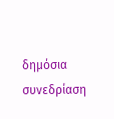δημόσια συνεδρίαση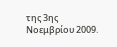της 3ης Νοεμβρίου 2009.